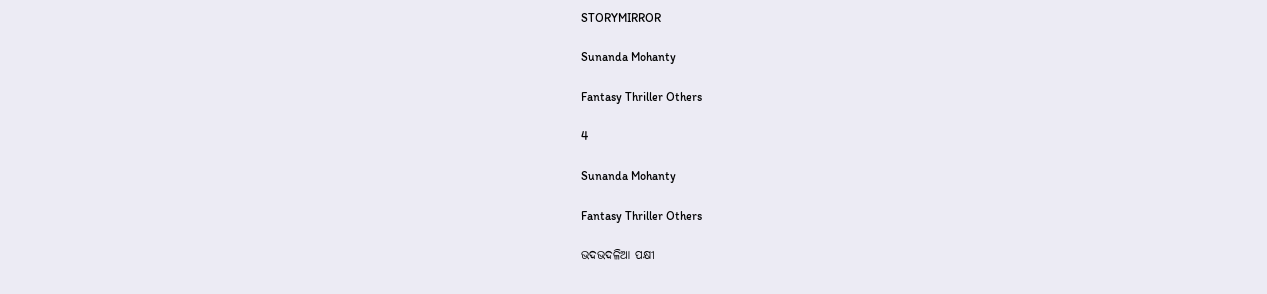STORYMIRROR

Sunanda Mohanty

Fantasy Thriller Others

4

Sunanda Mohanty

Fantasy Thriller Others

ଭଦଭଦଳିଆ ପକ୍ଷୀ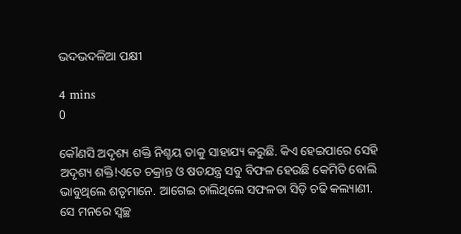ଭଦଭଦଳିଆ ପକ୍ଷୀ

4 mins
0

କୌଣସି ଅଦୃଶ୍ୟ ଶକ୍ତି ନିଶ୍ଚୟ ତାକୁ ସାହାଯ୍ୟ କରୁଛି. କିଏ ହେଇପାରେ ସେହି ଅଦୃଶ୍ୟ ଶକ୍ତି!ଏତେ ଚକ୍ରାନ୍ତ ଓ ଷଡଯନ୍ତ୍ର ସବୁ ବିଫଳ ହେଉଛି କେମିତି ବୋଲି ଭାବୁଥିଲେ ଶତୃମାନେ. ଆଗେଇ ଚାଲିଥିଲେ ସଫଳତା ସିଡ଼ି ଚଢି କଲ୍ୟାଣୀ. ସେ ମନରେ ସ୍ୱଚ୍ଛ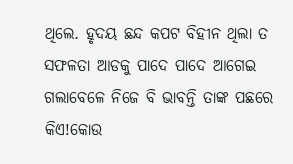ଥିଲେ. ହୃଦୟ ଛନ୍ଦ କପଟ ବିହୀନ ଥିଲା ତ ସଫଳତା ଆଡକୁ ପାଦେ ପାଦେ ଆଗେଇ ଗଲାବେଳେ ନିଜେ ବି ଭାବନ୍ତି ତାଙ୍କ ପଛରେ କିଏ!କୋଉ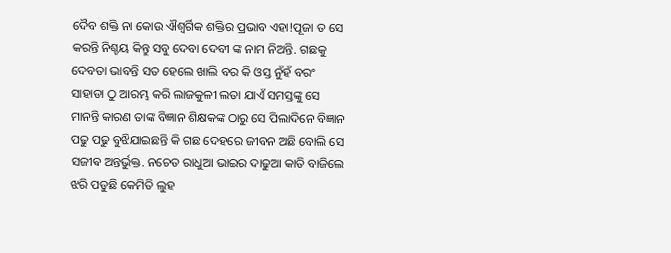ଦୈବ ଶକ୍ତି ନା କୋଉ ଐଶ୍ଵର୍ଗିକ ଶକ୍ତିର ପ୍ରଭାବ ଏହା!ପୂଜା ତ ସେ କରନ୍ତି ନିଶ୍ଚୟ କିନ୍ତୁ ସବୁ ଦେବା ଦେବୀ ଙ୍କ ନାମ ନିଅନ୍ତି. ଗଛକୁ ଦେବତା ଭାବନ୍ତି ସତ ହେଲେ ଖାଲି ବର କି ଓସ୍ତ ନୁଁହଁ ବରଂ ସାହାଡା ଠୁ ଆରମ୍ଭ କରି ଲାଜକୁଳୀ ଲତା ଯାଏଁ ସମସ୍ତଙ୍କୁ ସେ ମାନନ୍ତି କାରଣ ତାଙ୍କ ବିଜ୍ଞାନ ଶିକ୍ଷକଙ୍କ ଠାରୁ ସେ ପିଲାଦିନେ ବିଜ୍ଞାନ ପଢୁ ପଢୁ ବୁଝିଯାଇଛନ୍ତି କି ଗଛ ଦେହରେ ଜୀବନ ଅଛି ବୋଲି ସେ ସଜୀଵ ଅନ୍ତର୍ଭୁକ୍ତ. ନଚେତ ରାଧୁଆ ଭାଇର ଦାଢୁଆ କାତି ବାଜିଲେ ଝରି ପଡୁଛି କେମିତି ଲୁହ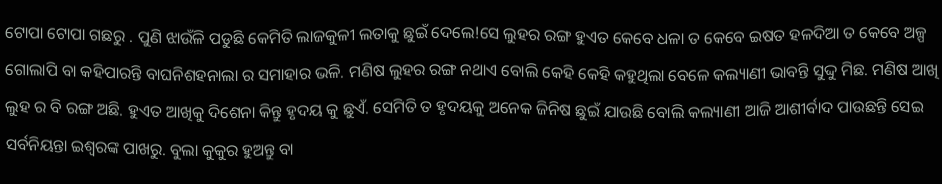ଟୋପା ଟୋପା ଗଛରୁ . ପୁଣି ଝାଉଁଳି ପଡୁଛି କେମିତି ଲାଜକୁଳୀ ଲତାକୁ ଛୁଇଁ ଦେଲେ!ସେ ଲୁହର ରଙ୍ଗ ହୁଏତ କେବେ ଧଳା ତ କେବେ ଇଷତ ହଳଦିଆ ତ କେବେ ଅଳ୍ପ ଗୋଲାପି ବା କହିପାରନ୍ତି ବାଘନିଶହନାଲା ର ସମାହାର ଭଳି. ମଣିଷ ଲୁହର ରଙ୍ଗ ନଥାଏ ବୋଲି କେହି କେହି କହୁଥିଲା ବେଳେ କଲ୍ୟାଣୀ ଭାବନ୍ତି ସୁଦ୍ଦୁ ମିଛ. ମଣିଷ ଆଖି ଲୁହ ର ବି ରଙ୍ଗ ଅଛି. ହୁଏତ ଆଖିକୁ ଦିଶେନା କିନ୍ତୁ ହୃଦୟ କୁ ଛୁଏଁ. ସେମିତି ତ ହୃଦୟକୁ ଅନେକ ଜିନିଷ ଛୁଇଁ ଯାଉଛି ବୋଲି କଲ୍ୟାଣୀ ଆଜି ଆଶୀର୍ବାଦ ପାଉଛନ୍ତି ସେଇ ସର୍ବନିୟନ୍ତା ଇଶ୍ୱରଙ୍କ ପାଖରୁ. ବୁଲା କୁକୁର ହୁଅନ୍ତୁ ବା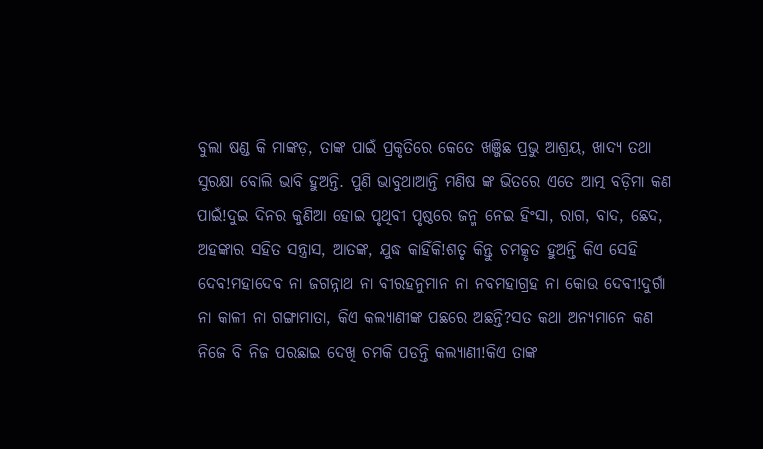ବୁଲା ଷଣ୍ଡ କି ମାଙ୍କଡ଼, ତାଙ୍କ ପାଇଁ ପ୍ରକୃତିରେ କେତେ ଖଞ୍ଜିଛ ପ୍ରଭୁ ଆଶ୍ରୟ, ଖାଦ୍ୟ ତଥା ସୁରକ୍ଷା ବୋଲି ଭାବି ହୁଅନ୍ତି. ପୁଣି ଭାବୁଥାଆନ୍ତି ମଣିଷ ଙ୍କ ଭିତରେ ଏତେ ଆତ୍ମ ବଡ଼ିମା କଣ ପାଇଁ!ଦୁଇ ଦିନର କୁଣିଆ ହୋଇ ପୃଥିବୀ ପୃଷ୍ଠରେ ଜନ୍ମ ନେଇ ହିଂସା, ରାଗ, ବାଦ, ଛେଦ, ଅହଙ୍କାର ସହିତ ସନ୍ତ୍ରାସ, ଆତଙ୍କ, ଯୁଦ୍ଧ କାହିଁକି!ଶତୃ କିନ୍ତୁ ଚମତ୍କୃତ ହୁଅନ୍ତି କିଏ ସେହି ଦେବ!ମହାଦେବ ନା ଜଗନ୍ନାଥ ନା ବୀରହନୁମାନ ନା ନବମହାଗ୍ରହ ନା କୋଉ ଦେବୀ!ଦୁର୍ଗା ନା କାଳୀ ନା ଗଙ୍ଗାମାତା, କିଏ କଲ୍ୟାଣୀଙ୍କ ପଛରେ ଅଛନ୍ତି?ସତ କଥା ଅନ୍ୟମାନେ କଣ ନିଜେ ବି ନିଜ ପରଛାଇ ଦେଖି ଚମକି ପଡନ୍ତି କଲ୍ୟାଣୀ!କିଏ ତାଙ୍କ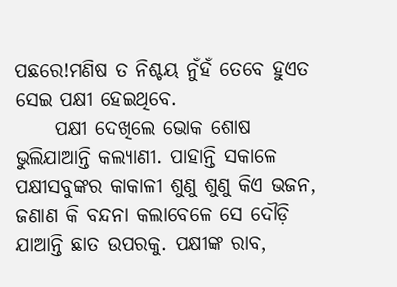ପଛରେ!ମଣିଷ ତ ନିଶ୍ଚୟ ନୁଁହଁ ତେବେ ହୁଏତ ସେଇ ପକ୍ଷୀ ହେଇଥିବେ.
     ପକ୍ଷୀ ଦେଖିଲେ ଭୋକ ଶୋଷ ଭୁଲିଯାଆନ୍ତି କଲ୍ୟାଣୀ. ପାହାନ୍ତି ସକାଳେ ପକ୍ଷୀସବୁଙ୍କର କାକାଳୀ ଶୁଣୁ ଶୁଣୁ କିଏ ଭଜନ, ଜଣାଣ କି ବନ୍ଦନା କଲାବେଳେ ସେ ଦୌଡ଼ି ଯାଆନ୍ତି ଛାତ ଉପରକୁ. ପକ୍ଷୀଙ୍କ ରାବ,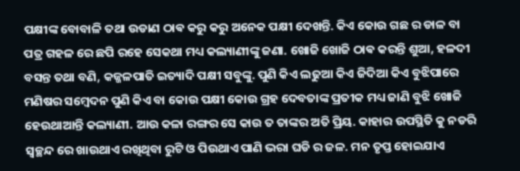ପକ୍ଷୀଙ୍କ ବୋବାଳି ତଥା ଉଡାଣ ଠାଵ କରୁ କରୁ ଅନେକ ପକ୍ଷୀ ଦେଖନ୍ତି. କିଏ କୋଉ ଗଛ ର ଡାଳ ବା ପତ୍ର ଗହଳ ରେ ଛପି ରହେ ସେକଥା ମଧ୍ୟ କଲ୍ୟାଣୀଙ୍କୁ ଜଣା. ଖୋଜି ଖୋଜି ଠାଵ କରନ୍ତି ଶୁଆ, ହଳଦୀ ବସନ୍ତ ତଥା ବଣି, କଜ୍ଜଳପାତି ଇତ୍ୟାଦି ପକ୍ଷୀ ସବୁଙ୍କୁ. ପୁଣି କିଏ ଲଢୁଆ କିଏ ଜିଦିଆ କିଏ ବୁଝିପାରେ ମଣିଷର ସମ୍ବେଦନ ପୁଣି କିଏ ବା କୋଉ ପକ୍ଷୀ କୋଉ ଗ୍ରହ ଦେବତାଙ୍କ ପ୍ରତୀକ ମଧ୍ୟ ଜାଣି ବୁଝି ଖୋଜି ହେଉଥାଆନ୍ତି କଲ୍ୟାଣୀ. ଆଉ କଳା ରଙ୍ଗର ସେ କାଉ ତ ତାଙ୍କର ଅତି ପ୍ରିୟ. କାହାର ଉପସ୍ଥିତି କୁ ନଡରି ସ୍ୱଚ୍ଛନ୍ଦ ରେ ଖାଉଥାଏ ରଖିଥିବା ରୁଟି ଓ ପିଉଥାଏ ପାଣି ଭରା ଘଡି ର ଜଳ. ମନ ତୃପ୍ତ ହୋଇଯାଏ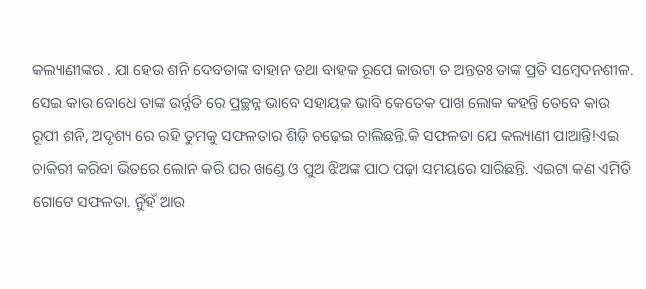କଲ୍ୟାଣୀଙ୍କର . ଯା ହେଉ ଶନି ଦେବତାଙ୍କ ବାହାନ ତଥା ବାହକ ରୂପେ କାଉଟା ତ ଅନ୍ତତଃ ତାଙ୍କ ପ୍ରତି ସମ୍ବେଦନଶୀଳ. ସେଇ କାଉ ବୋଧେ ତାଙ୍କ ଉର୍ନ୍ନତି ରେ ପ୍ରଚ୍ଛନ୍ନ ଭାବେ ସହାୟକ ଭାବି କେତେକ ପାଖ ଲୋକ କହନ୍ତି ତେବେ କାଉ ରୂପୀ ଶନି, ଅଦୃଶ୍ୟ ରେ ରହି ତୁମକୁ ସଫଳତାର ଶିଡ଼ି ଚଢ଼େଇ ଚାଲିଛନ୍ତି.କି ସଫଳତା ଯେ କଲ୍ୟାଣୀ ପାଆନ୍ତି!ଏଇ ଚାକିରୀ କରିବା ଭିତରେ ଲୋନ କରି ଘର ଖଣ୍ଡେ ଓ ପୁଅ ଝିଅଙ୍କ ପାଠ ପଢ଼ା ସମୟରେ ସାରିଛନ୍ତି. ଏଇଟା କଣ ଏମିତି ଗୋଟେ ସଫଳତା. ନୁଁହଁ ଆଉ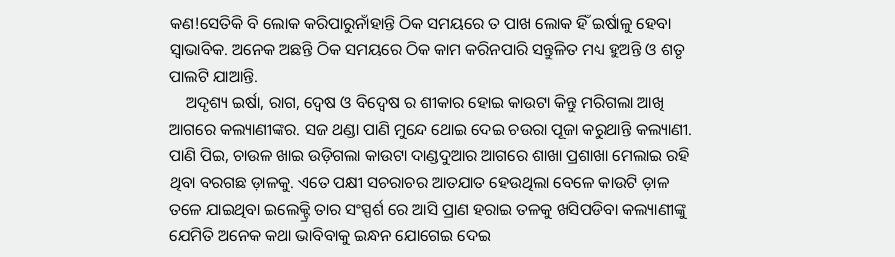କଣ!ସେତିକି ବି ଲୋକ କରିପାରୁନାଁହାନ୍ତି ଠିକ ସମୟରେ ତ ପାଖ ଲୋକ ହିଁ ଇର୍ଷାଳୁ ହେବା ସ୍ୱାଭାବିକ. ଅନେକ ଅଛନ୍ତି ଠିକ ସମୟରେ ଠିକ କାମ କରିନପାରି ସନ୍ତୁଳିତ ମଧ୍ୟ ହୁଅନ୍ତି ଓ ଶତୃ ପାଲଟି ଯାଆନ୍ତି.
    ଅଦୃଶ୍ୟ ଇର୍ଷା, ରାଗ, ଦ୍ୱେଷ ଓ ବିଦ୍ବେଷ ର ଶୀକାର ହୋଇ କାଉଟା କିନ୍ତୁ ମରିଗଲା ଆଖି ଆଗରେ କଲ୍ୟାଣୀଙ୍କର. ସଜ ଥଣ୍ଡା ପାଣି ମୁନ୍ଦେ ଥୋଇ ଦେଇ ଚଉରା ପୂଜା କରୁଥାନ୍ତି କଲ୍ୟାଣୀ. ପାଣି ପିଇ, ଚାଉଳ ଖାଇ ଉଡ଼ିଗଲା କାଉଟା ଦାଣ୍ଡଦୁଆର ଆଗରେ ଶାଖା ପ୍ରଶାଖା ମେଲାଇ ରହି ଥିବା ବରଗଛ ଡ଼ାଳକୁ. ଏତେ ପକ୍ଷୀ ସଚରାଚର ଆତଯାତ ହେଉଥିଲା ବେଳେ କାଉଟି ଡ଼ାଳ ତଳେ ଯାଇଥିବା ଇଲେକ୍ଟ୍ରି ତାର ସଂସ୍ପର୍ଶ ରେ ଆସି ପ୍ରାଣ ହରାଇ ତଳକୁ ଖସିପଡିବା କଲ୍ୟାଣୀଙ୍କୁ ଯେମିତି ଅନେକ କଥା ଭାବିବାକୁ ଇନ୍ଧନ ଯୋଗେଇ ଦେଇ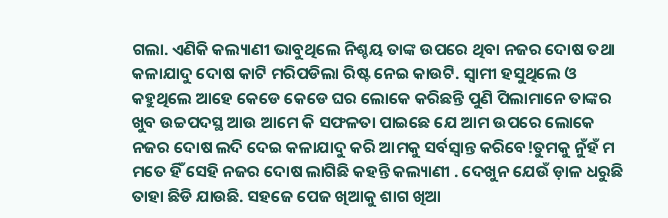ଗଲା. ଏଣିକି କଲ୍ୟାଣୀ ଭାବୁଥିଲେ ନିଶ୍ଚୟ ତାଙ୍କ ଉପରେ ଥିବା ନଜର ଦୋଷ ତଥା କଳାଯାଦୁ ଦୋଷ କାଟି ମରିପଡିଲା ରିଷ୍ଟ ନେଇ କାଉଟି. ସ୍ୱାମୀ ହସୁଥିଲେ ଓ କହୁଥିଲେ ଆହେ କେଡେ କେଡେ ଘର ଲୋକେ କରିଛନ୍ତି ପୁଣି ପିଲାମାନେ ତାଙ୍କର ଖୁବ ଉଚ୍ଚପଦସ୍ଥ ଆଉ ଆମେ କି ସଫଳତା ପାଇଛେ ଯେ ଆମ ଉପରେ ଲୋକେ ନଜର ଦୋଷ ଲଦି ଦେଇ କଳାଯାଦୁ କରି ଆମକୁ ସର୍ବସ୍ୱାନ୍ତ କରିବେ!ତୁମକୁ ନୁଁହଁ ମ ମତେ ହିଁ ସେହି ନଜର ଦୋଷ ଲାଗିଛି କହନ୍ତି କଲ୍ୟାଣୀ . ଦେଖୁନ ଯେଉଁ ଡ଼ାଳ ଧରୁଛି ତାହା ଛିଡି ଯାଉଛି. ସହଜେ ପେଜ ଖିଆକୁ ଶାଗ ଖିଆ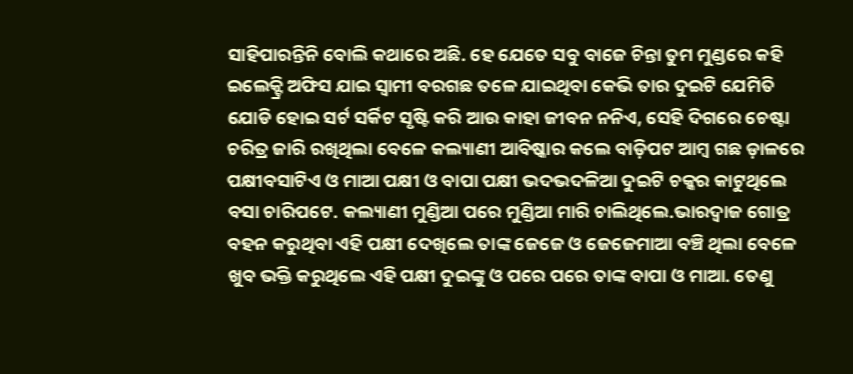ସାହିପାରନ୍ତିନି ବୋଲି କଥାରେ ଅଛି. ହେ ଯେତେ ସବୁ ବାଜେ ଚିନ୍ତା ତୁମ ମୁଣ୍ଡରେ କହି ଇଲେକ୍ଟ୍ରି ଅଫିସ ଯାଇ ସ୍ୱାମୀ ବରଗଛ ତଳେ ଯାଇଥିବା କେଭି ତାର ଦୁଇଟି ଯେମିତି ଯୋଡି ହୋଇ ସର୍ଟ ସର୍କିଟ ସୃଷ୍ଟି କରି ଆଉ କାହା ଜୀବନ ନନିଏ, ସେହି ଦିଗରେ ଚେଷ୍ଟା ଚରିତ୍ର ଜାରି ରଖିଥିଲା ବେଳେ କଲ୍ୟାଣୀ ଆବିଷ୍କାର କଲେ ବାଡ଼ିପଟ ଆମ୍ବ ଗଛ ଡ଼ାଳରେ ପକ୍ଷୀବସାଟିଏ ଓ ମାଆ ପକ୍ଷୀ ଓ ବାପା ପକ୍ଷୀ ଭଦଭଦଳିଆ ଦୁଇଟି ଚକ୍କର କାଟୁଥିଲେ ବସା ଚାରିପଟେ. କଲ୍ୟାଣୀ ମୁଣ୍ଡିଆ ପରେ ମୁଣ୍ଡିଆ ମାରି ଚାଲିଥିଲେ.ଭାରଦ୍ୱାଜ ଗୋତ୍ର ବହନ କରୁଥିବା ଏହି ପକ୍ଷୀ ଦେଖିଲେ ତାଙ୍କ ଜେଜେ ଓ ଜେଜେମାଆ ବଞ୍ଚି ଥିଲା ବେଳେ ଖୁବ ଭକ୍ତି କରୁଥିଲେ ଏହି ପକ୍ଷୀ ଦୁଇଙ୍କୁ ଓ ପରେ ପରେ ତାଙ୍କ ବାପା ଓ ମାଆ. ତେଣୁ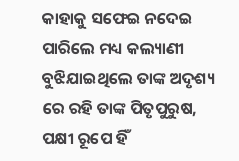କାହାକୁ ସଫେଇ ନଦେଇ ପାରିଲେ ମଧ୍ୟ କଲ୍ୟାଣୀ ବୁଝିଯାଇଥିଲେ ତାଙ୍କ ଅଦୃଶ୍ୟ ରେ ରହି ତାଙ୍କ ପିତୃପୁରୁଷ, ପକ୍ଷୀ ରୂପେ ହିଁ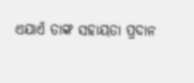ଏଯାଏଁ ତାଙ୍କ ସହାୟତା ପ୍ରଦାନ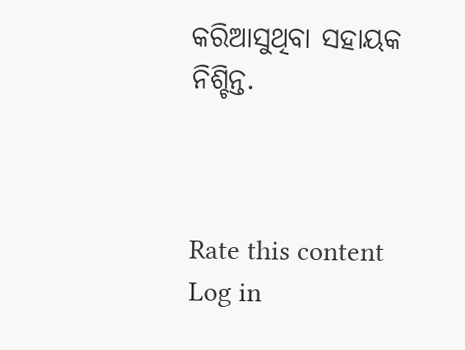କରିଆସୁଥିବା ସହାୟକ ନିଶ୍ଚିନ୍ତ.



Rate this content
Log in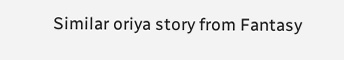Similar oriya story from Fantasy